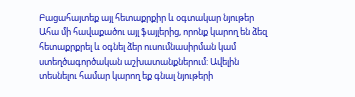Բացահայտեք այլ հետաքրքիր և օգտակար նյութեր
Ահա մի հավաքածու այլ ֆայլերից, որոնք կարող են ձեզ հետաքրքրել և օգնել ձեր ուսումնասիրման կամ ստեղծագործական աշխատանքներում: Ավելին տեսնելու համար կարող եք գնալ նյութերի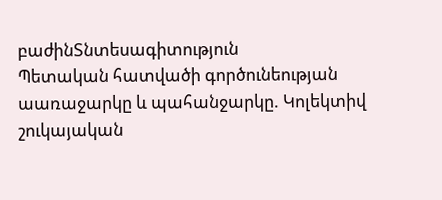բաժինՏնտեսագիտություն
Պետական հատվածի գործունեության աառաջարկը և պահանջարկը. Կոլեկտիվ շուկայական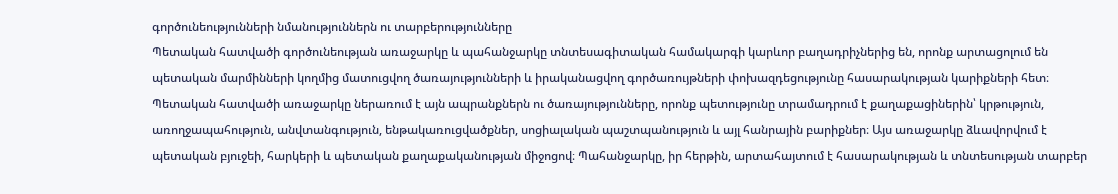գործունեությունների նմանություններն ու տարբերությունները
Պետական հատվածի գործունեության առաջարկը և պահանջարկը տնտեսագիտական համակարգի կարևոր բաղադրիչներից են, որոնք արտացոլում են պետական մարմինների կողմից մատուցվող ծառայությունների և իրականացվող գործառույթների փոխազդեցությունը հասարակության կարիքների հետ։ Պետական հատվածի առաջարկը ներառում է այն ապրանքներն ու ծառայությունները, որոնք պետությունը տրամադրում է քաղաքացիներին՝ կրթություն, առողջապահություն, անվտանգություն, ենթակառուցվածքներ, սոցիալական պաշտպանություն և այլ հանրային բարիքներ։ Այս առաջարկը ձևավորվում է պետական բյուջեի, հարկերի և պետական քաղաքականության միջոցով։ Պահանջարկը, իր հերթին, արտահայտում է հասարակության և տնտեսության տարբեր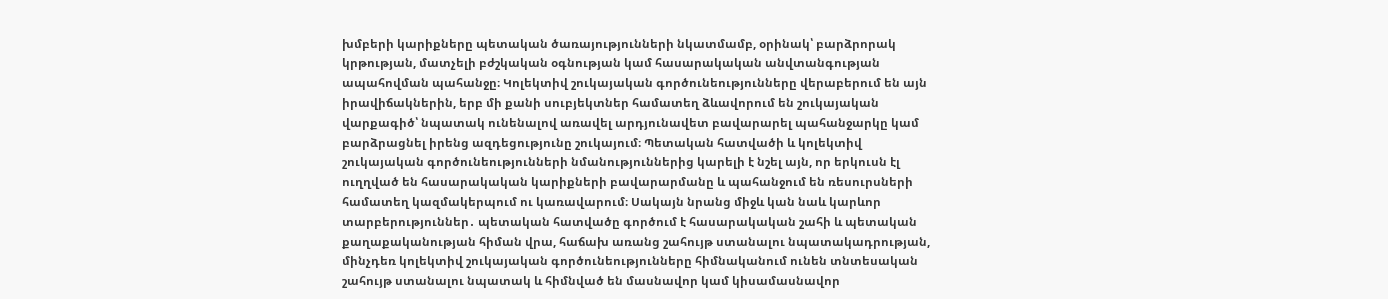խմբերի կարիքները պետական ծառայությունների նկատմամբ, օրինակ՝ բարձրորակ կրթության, մատչելի բժշկական օգնության կամ հասարակական անվտանգության ապահովման պահանջը։ Կոլեկտիվ շուկայական գործունեությունները վերաբերում են այն իրավիճակներին, երբ մի քանի սուբյեկտներ համատեղ ձևավորում են շուկայական վարքագիծ՝ նպատակ ունենալով առավել արդյունավետ բավարարել պահանջարկը կամ բարձրացնել իրենց ազդեցությունը շուկայում։ Պետական հատվածի և կոլեկտիվ շուկայական գործունեությունների նմանություններից կարելի է նշել այն, որ երկուսն էլ ուղղված են հասարակական կարիքների բավարարմանը և պահանջում են ռեսուրսների համատեղ կազմակերպում ու կառավարում։ Սակայն նրանց միջև կան նաև կարևոր տարբերություններ․ պետական հատվածը գործում է հասարակական շահի և պետական քաղաքականության հիման վրա, հաճախ առանց շահույթ ստանալու նպատակադրության, մինչդեռ կոլեկտիվ շուկայական գործունեությունները հիմնականում ունեն տնտեսական շահույթ ստանալու նպատակ և հիմնված են մասնավոր կամ կիսամասնավոր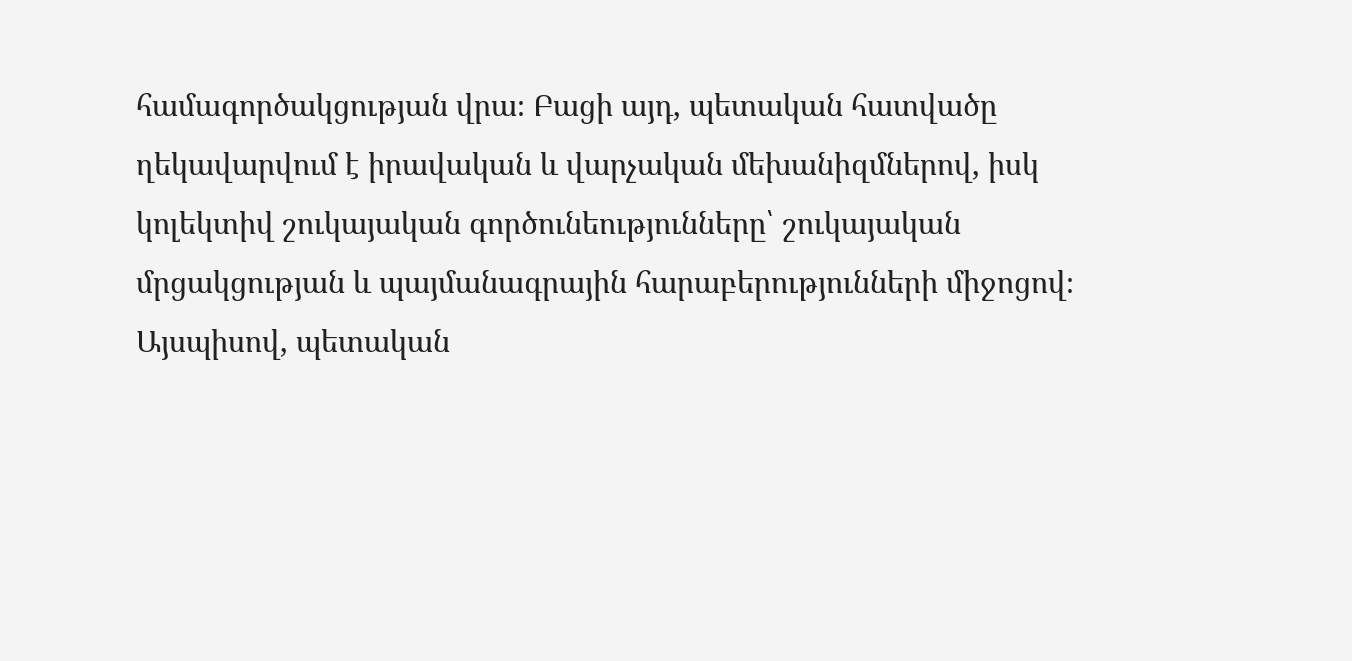համագործակցության վրա։ Բացի այդ, պետական հատվածը ղեկավարվում է իրավական և վարչական մեխանիզմներով, իսկ կոլեկտիվ շուկայական գործունեությունները՝ շուկայական մրցակցության և պայմանագրային հարաբերությունների միջոցով։ Այսպիսով, պետական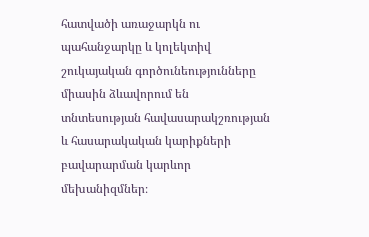հատվածի առաջարկն ու պահանջարկը և կոլեկտիվ շուկայական գործունեությունները միասին ձևավորում են տնտեսության հավասարակշռության և հասարակական կարիքների բավարարման կարևոր մեխանիզմներ։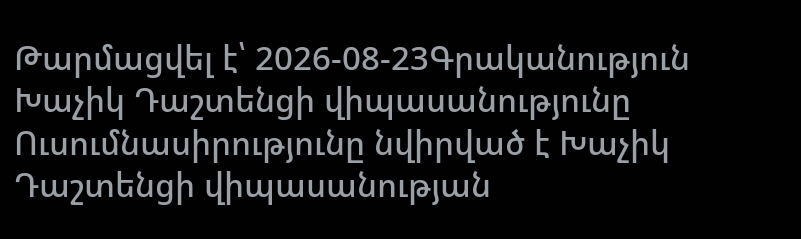Թարմացվել է՝ 2026-08-23Գրականություն
Խաչիկ Դաշտենցի վիպասանությունը
Ուսումնասիրությունը նվիրված է Խաչիկ Դաշտենցի վիպասանության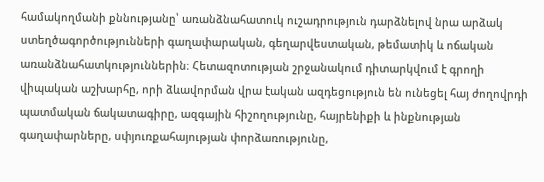համակողմանի քննությանը՝ առանձնահատուկ ուշադրություն դարձնելով նրա արձակ ստեղծագործությունների գաղափարական, գեղարվեստական, թեմատիկ և ոճական առանձնահատկություններին։ Հետազոտության շրջանակում դիտարկվում է գրողի վիպական աշխարհը, որի ձևավորման վրա էական ազդեցություն են ունեցել հայ ժողովրդի պատմական ճակատագիրը, ազգային հիշողությունը, հայրենիքի և ինքնության գաղափարները, սփյուռքահայության փորձառությունը,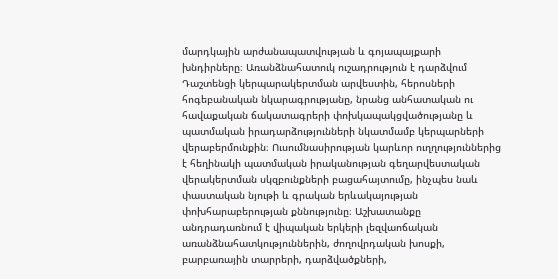մարդկային արժանապատվության և գոյապայքարի խնդիրները։ Առանձնահատուկ ուշադրություն է դարձվում Դաշտենցի կերպարակերտման արվեստին, հերոսների հոգեբանական նկարագրությանը, նրանց անհատական ու հավաքական ճակատագրերի փոխկապակցվածությանը և պատմական իրադարձությունների նկատմամբ կերպարների վերաբերմունքին։ Ուսումնասիրության կարևոր ուղղություններից է հեղինակի պատմական իրականության գեղարվեստական վերակերտման սկզբունքների բացահայտումը, ինչպես նաև փաստական նյութի և գրական երևակայության փոխհարաբերության քննությունը։ Աշխատանքը անդրադառնում է վիպական երկերի լեզվաոճական առանձնահատկություններին, ժողովրդական խոսքի, բարբառային տարրերի, դարձվածքների,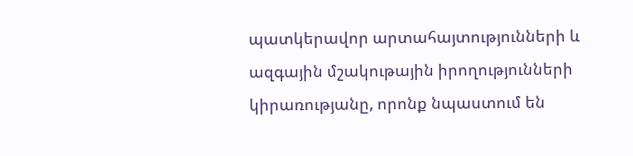պատկերավոր արտահայտությունների և ազգային մշակութային իրողությունների կիրառությանը, որոնք նպաստում են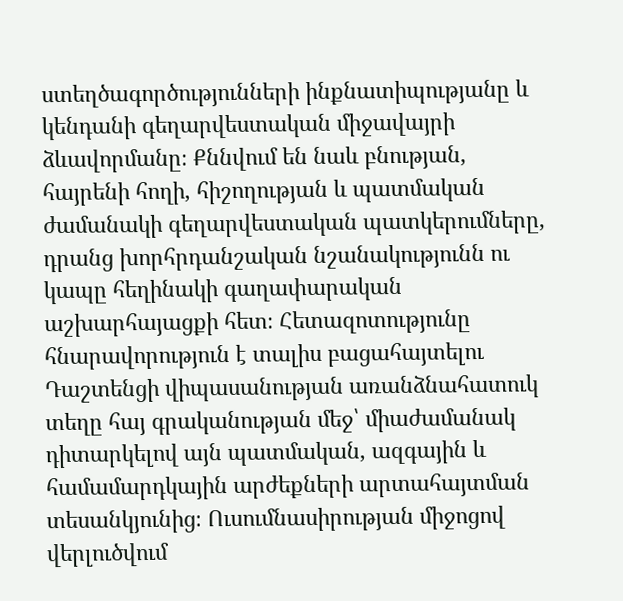ստեղծագործությունների ինքնատիպությանը և կենդանի գեղարվեստական միջավայրի ձևավորմանը։ Քննվում են նաև բնության, հայրենի հողի, հիշողության և պատմական ժամանակի գեղարվեստական պատկերումները, դրանց խորհրդանշական նշանակությունն ու կապը հեղինակի գաղափարական աշխարհայացքի հետ։ Հետազոտությունը հնարավորություն է տալիս բացահայտելու Դաշտենցի վիպասանության առանձնահատուկ տեղը հայ գրականության մեջ՝ միաժամանակ դիտարկելով այն պատմական, ազգային և համամարդկային արժեքների արտահայտման տեսանկյունից։ Ուսումնասիրության միջոցով վերլուծվում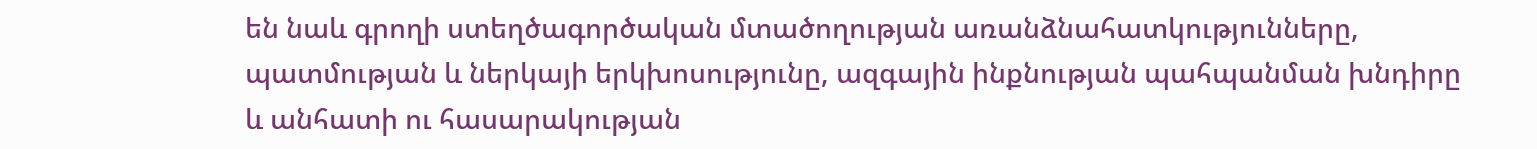են նաև գրողի ստեղծագործական մտածողության առանձնահատկությունները, պատմության և ներկայի երկխոսությունը, ազգային ինքնության պահպանման խնդիրը և անհատի ու հասարակության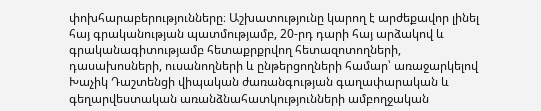փոխհարաբերությունները։ Աշխատությունը կարող է արժեքավոր լինել հայ գրականության պատմությամբ, 20-րդ դարի հայ արձակով և գրականագիտությամբ հետաքրքրվող հետազոտողների, դասախոսների, ուսանողների և ընթերցողների համար՝ առաջարկելով Խաչիկ Դաշտենցի վիպական ժառանգության գաղափարական և գեղարվեստական առանձնահատկությունների ամբողջական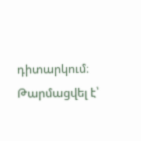դիտարկում։
Թարմացվել է՝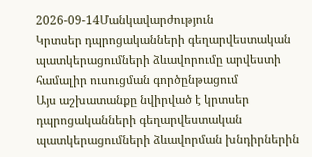2026-09-14Մանկավարժություն
Կրտսեր դպրոցականների գեղարվեստական պատկերացումների ձևավորումը արվեստի համալիր ուսուցման գործընթացում
Այս աշխատանքը նվիրված է կրտսեր դպրոցականների գեղարվեստական պատկերացումների ձևավորման խնդիրներին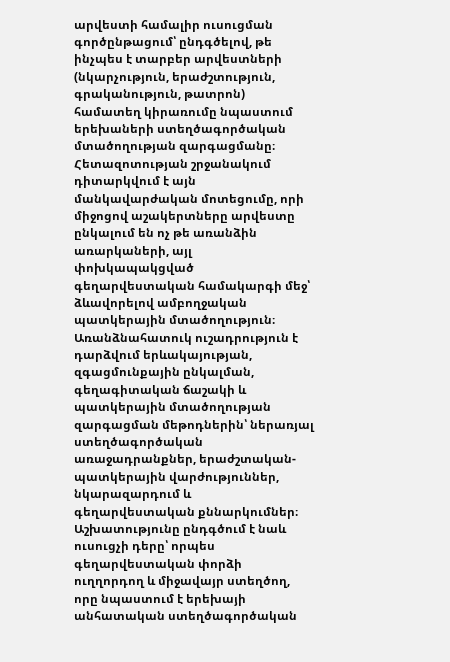արվեստի համալիր ուսուցման գործընթացում՝ ընդգծելով, թե ինչպես է տարբեր արվեստների (նկարչություն, երաժշտություն, գրականություն, թատրոն) համատեղ կիրառումը նպաստում երեխաների ստեղծագործական մտածողության զարգացմանը։ Հետազոտության շրջանակում դիտարկվում է այն մանկավարժական մոտեցումը, որի միջոցով աշակերտները արվեստը ընկալում են ոչ թե առանձին առարկաների, այլ փոխկապակցված գեղարվեստական համակարգի մեջ՝ ձևավորելով ամբողջական պատկերային մտածողություն։ Առանձնահատուկ ուշադրություն է դարձվում երևակայության, զգացմունքային ընկալման, գեղագիտական ճաշակի և պատկերային մտածողության զարգացման մեթոդներին՝ ներառյալ ստեղծագործական առաջադրանքներ, երաժշտական-պատկերային վարժություններ, նկարազարդում և գեղարվեստական քննարկումներ։ Աշխատությունը ընդգծում է նաև ուսուցչի դերը՝ որպես գեղարվեստական փորձի ուղղորդող և միջավայր ստեղծող, որը նպաստում է երեխայի անհատական ստեղծագործական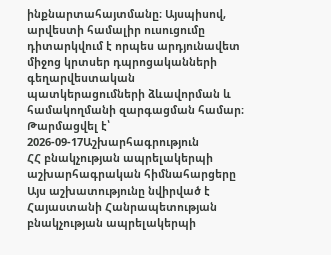ինքնարտահայտմանը։ Այսպիսով, արվեստի համալիր ուսուցումը դիտարկվում է որպես արդյունավետ միջոց կրտսեր դպրոցականների գեղարվեստական պատկերացումների ձևավորման և համակողմանի զարգացման համար։
Թարմացվել է՝ 2026-09-17Աշխարհագրություն
ՀՀ բնակչության ապրելակերպի աշխարհագրական հիմնահարցերը
Այս աշխատությունը նվիրված է Հայաստանի Հանրապետության բնակչության ապրելակերպի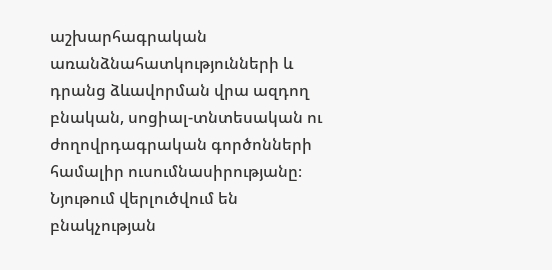աշխարհագրական առանձնահատկությունների և դրանց ձևավորման վրա ազդող բնական, սոցիալ-տնտեսական ու ժողովրդագրական գործոնների համալիր ուսումնասիրությանը։ Նյութում վերլուծվում են բնակչության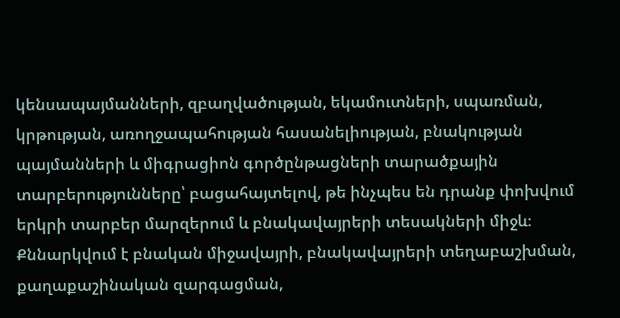կենսապայմանների, զբաղվածության, եկամուտների, սպառման, կրթության, առողջապահության հասանելիության, բնակության պայմանների և միգրացիոն գործընթացների տարածքային տարբերությունները՝ բացահայտելով, թե ինչպես են դրանք փոխվում երկրի տարբեր մարզերում և բնակավայրերի տեսակների միջև։ Քննարկվում է բնական միջավայրի, բնակավայրերի տեղաբաշխման, քաղաքաշինական զարգացման,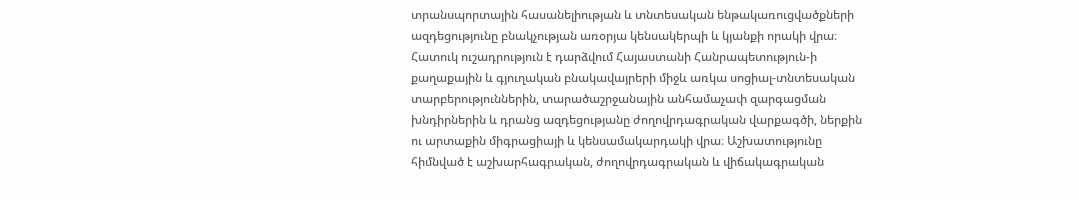տրանսպորտային հասանելիության և տնտեսական ենթակառուցվածքների ազդեցությունը բնակչության առօրյա կենսակերպի և կյանքի որակի վրա։ Հատուկ ուշադրություն է դարձվում Հայաստանի Հանրապետություն-ի քաղաքային և գյուղական բնակավայրերի միջև առկա սոցիալ-տնտեսական տարբերություններին, տարածաշրջանային անհամաչափ զարգացման խնդիրներին և դրանց ազդեցությանը ժողովրդագրական վարքագծի, ներքին ու արտաքին միգրացիայի և կենսամակարդակի վրա։ Աշխատությունը հիմնված է աշխարհագրական, ժողովրդագրական և վիճակագրական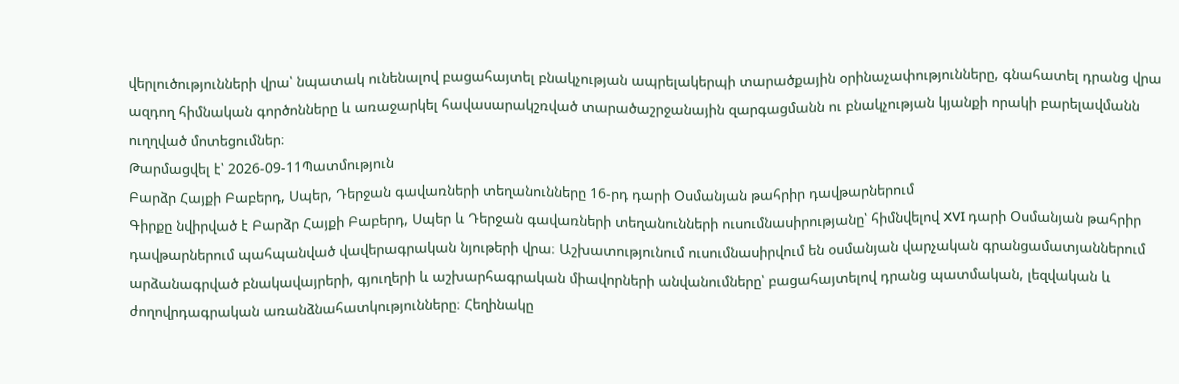վերլուծությունների վրա՝ նպատակ ունենալով բացահայտել բնակչության ապրելակերպի տարածքային օրինաչափությունները, գնահատել դրանց վրա ազդող հիմնական գործոնները և առաջարկել հավասարակշռված տարածաշրջանային զարգացմանն ու բնակչության կյանքի որակի բարելավմանն ուղղված մոտեցումներ։
Թարմացվել է՝ 2026-09-11Պատմություն
Բարձր Հայքի Բաբերդ, Սպեր, Դերջան գավառների տեղանունները 16-րդ դարի Օսմանյան թահրիր դավթարներում
Գիրքը նվիրված է Բարձր Հայքի Բաբերդ, Սպեր և Դերջան գավառների տեղանունների ուսումնասիրությանը՝ հիմնվելով XVI դարի Օսմանյան թահրիր դավթարներում պահպանված վավերագրական նյութերի վրա։ Աշխատությունում ուսումնասիրվում են օսմանյան վարչական գրանցամատյաններում արձանագրված բնակավայրերի, գյուղերի և աշխարհագրական միավորների անվանումները՝ բացահայտելով դրանց պատմական, լեզվական և ժողովրդագրական առանձնահատկությունները։ Հեղինակը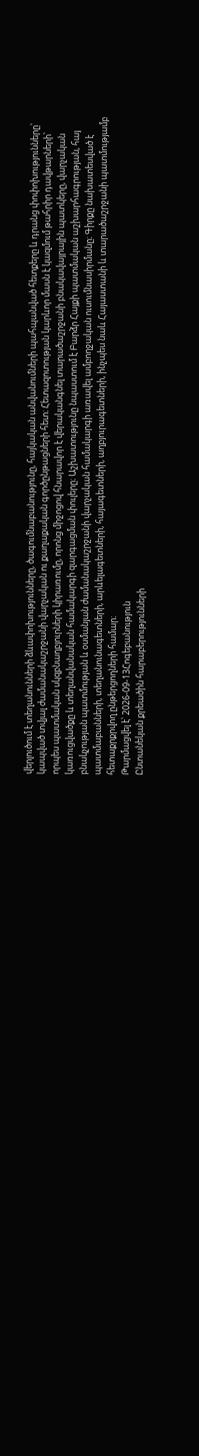վերլուծում է տեղանունների ձևափոխությունները, ծագումնաբանությունը, հայկական անվանումների պահպանված հետքերը և դրանց փոփոխությունները՝ կապված տվյալ ժամանակաշրջանի վարչական ու քաղաքական գործընթացների հետ։ Հետազոտության կարևոր մասն է կազմում թահրիր դավթարների՝ որպես պատմական սկզբնաղբյուրների կիրառումը, որոնց միջոցով հնարավոր է վերականգնել տարածաշրջանի բնակավայրային պատկերը, վարչական կառուցվածքը և տեղանվանական համակարգի զարգացման փուլերը։ Աշխատությունը նպաստում է Բարձր Հայքի պատմական աշխարհագրության, հայ բնակչության պատմության և օսմանյան ժամանակաշրջանի վարչական համակարգի առավել ամբողջական ուսումնասիրմանը։ Գիրքը նախատեսված է պատմաբանների, տեղանունագետների, արևելագետների, հայագետների, աղբյուրագետների, ինչպես նաև Հայաստանի և տարածաշրջանի պատմությամբ հետաքրքրվող ընթերցողների համար։
Թարմացվել է՝ 2026-09-13Հոգեբանություն
Ընտանեկան քրեածին հարաբերությունների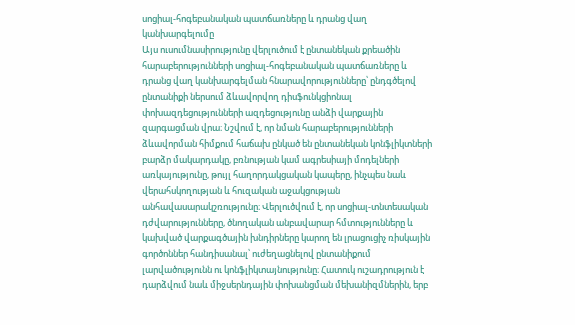սոցիալ-հոգեբանական պատճառները և դրանց վաղ կանխարգելումը
Այս ուսումնասիրությունը վերլուծում է ընտանեկան քրեածին հարաբերությունների սոցիալ-հոգեբանական պատճառները և դրանց վաղ կանխարգելման հնարավորությունները՝ ընդգծելով ընտանիքի ներսում ձևավորվող դիսֆունկցիոնալ փոխազդեցությունների ազդեցությունը անձի վարքային զարգացման վրա։ Նշվում է, որ նման հարաբերությունների ձևավորման հիմքում հաճախ ընկած են ընտանեկան կոնֆլիկտների բարձր մակարդակը, բռնության կամ ագրեսիայի մոդելների առկայությունը, թույլ հաղորդակցական կապերը, ինչպես նաև վերահսկողության և հուզական աջակցության անհավասարակշռությունը։ Վերլուծվում է, որ սոցիալ-տնտեսական դժվարությունները, ծնողական անբավարար հմտությունները և կախված վարքագծային խնդիրները կարող են լրացուցիչ ռիսկային գործոններ հանդիսանալ՝ ուժեղացնելով ընտանիքում լարվածությունն ու կոնֆլիկտայնությունը։ Հատուկ ուշադրություն է դարձվում նաև միջսերնդային փոխանցման մեխանիզմներին, երբ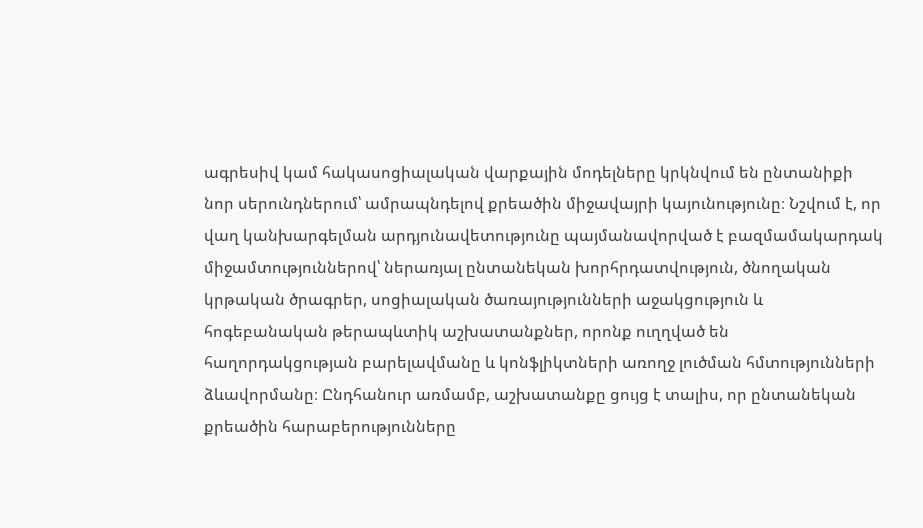ագրեսիվ կամ հակասոցիալական վարքային մոդելները կրկնվում են ընտանիքի նոր սերունդներում՝ ամրապնդելով քրեածին միջավայրի կայունությունը։ Նշվում է, որ վաղ կանխարգելման արդյունավետությունը պայմանավորված է բազմամակարդակ միջամտություններով՝ ներառյալ ընտանեկան խորհրդատվություն, ծնողական կրթական ծրագրեր, սոցիալական ծառայությունների աջակցություն և հոգեբանական թերապևտիկ աշխատանքներ, որոնք ուղղված են հաղորդակցության բարելավմանը և կոնֆլիկտների առողջ լուծման հմտությունների ձևավորմանը։ Ընդհանուր առմամբ, աշխատանքը ցույց է տալիս, որ ընտանեկան քրեածին հարաբերությունները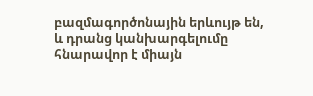բազմագործոնային երևույթ են, և դրանց կանխարգելումը հնարավոր է միայն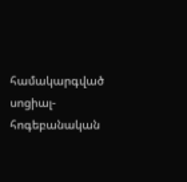համակարգված սոցիալ-հոգեբանական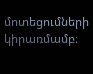մոտեցումների կիրառմամբ։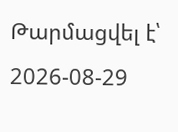Թարմացվել է՝ 2026-08-29